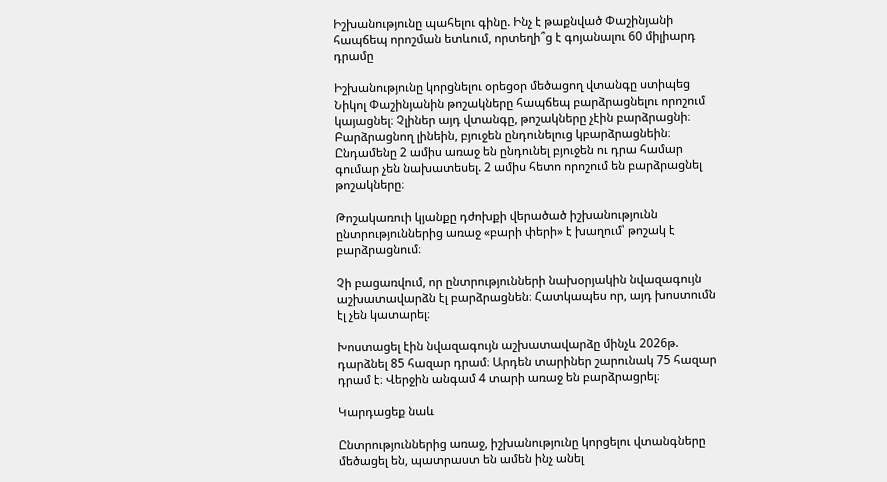Իշխանությունը պահելու գինը. Ինչ է թաքնված Փաշինյանի հապճեպ որոշման ետևում, որտեղի՞ց է գոյանալու 60 միլիարդ դրամը

Իշխանությունը կորցնելու օրեցօր մեծացող վտանգը ստիպեց Նիկոլ Փաշինյանին թոշակները հապճեպ բարձրացնելու որոշում կայացնել։ Չլիներ այդ վտանգը, թոշակները չէին բարձրացնի։ Բարձրացնող լինեին, բյուջեն ընդունելուց կբարձրացնեին։ Ընդամենը 2 ամիս առաջ են ընդունել բյուջեն ու դրա համար գումար չեն նախատեսել. 2 ամիս հետո որոշում են բարձրացնել թոշակները։

Թոշակառուի կյանքը դժոխքի վերածած իշխանությունն ընտրություններից առաջ «բարի փերի» է խաղում՝ թոշակ է բարձրացնում։

Չի բացառվում, որ ընտրությունների նախօրյակին նվազագույն աշխատավարձն էլ բարձրացնեն։ Հատկապես որ, այդ խոստումն էլ չեն կատարել։

Խոստացել էին նվազագույն աշխատավարձը մինչև 2026թ. դարձնել 85 հազար դրամ։ Արդեն տարիներ շարունակ 75 հազար դրամ է։ Վերջին անգամ 4 տարի առաջ են բարձրացրել։

Կարդացեք նաև

Ընտրություններից առաջ, իշխանությունը կորցելու վտանգները մեծացել են, պատրաստ են ամեն ինչ անել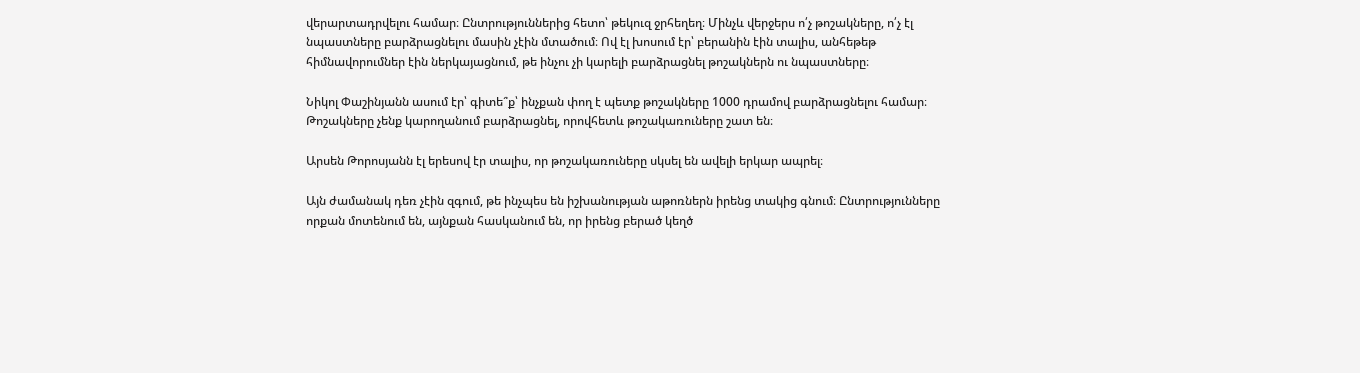վերարտադրվելու համար։ Ընտրություններից հետո՝ թեկուզ ջրհեղեղ։ Մինչև վերջերս ո՛չ թոշակները, ո՛չ էլ նպաստները բարձրացնելու մասին չէին մտածում։ Ով էլ խոսում էր՝ բերանին էին տալիս, անհեթեթ հիմնավորումներ էին ներկայացնում, թե ինչու չի կարելի բարձրացնել թոշակներն ու նպաստները։

Նիկոլ Փաշինյանն ասում էր՝ գիտե՞ք՝ ինչքան փող է պետք թոշակները 1000 դրամով բարձրացնելու համար։ Թոշակները չենք կարողանում բարձրացնել, որովհետև թոշակառուները շատ են։

Արսեն Թորոսյանն էլ երեսով էր տալիս, որ թոշակառուները սկսել են ավելի երկար ապրել։

Այն ժամանակ դեռ չէին զգում, թե ինչպես են իշխանության աթոռներն իրենց տակից գնում։ Ընտրությունները որքան մոտենում են, այնքան հասկանում են, որ իրենց բերած կեղծ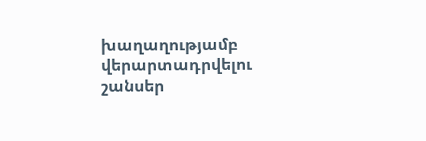խաղաղությամբ վերարտադրվելու շանսեր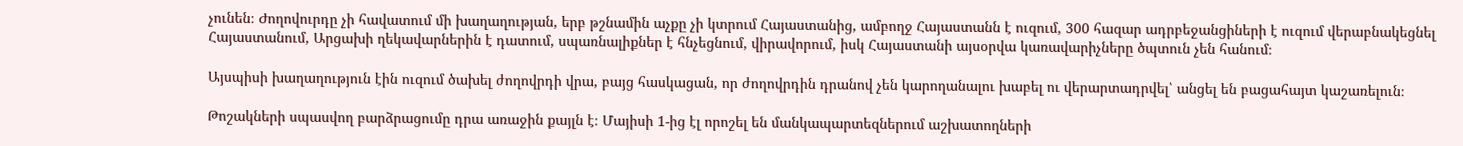չունեն։ Ժողովուրդը չի հավատում մի խաղաղության, երբ թշնամին աչքը չի կտրում Հայաստանից, ամբողջ Հայաստանն է ուզում, 300 հազար ադրբեջանցիների է ուզում վերաբնակեցնել Հայաստանում, Արցախի ղեկավարներին է դատում, սպառնալիքներ է հնչեցնում, վիրավորում, իսկ Հայաստանի այսօրվա կառավարիչները ծպտուն չեն հանում։

Այսպիսի խաղաղություն էին ուզում ծախել ժողովրդի վրա, բայց հասկացան, որ ժողովրդին դրանով չեն կարողանալու խաբել ու վերարտադրվել՝ անցել են բացահայտ կաշառելուն։

Թոշակների սպասվող բարձրացումը դրա առաջին քայլն է։ Մայիսի 1-ից էլ որոշել են մանկապարտեզներում աշխատողների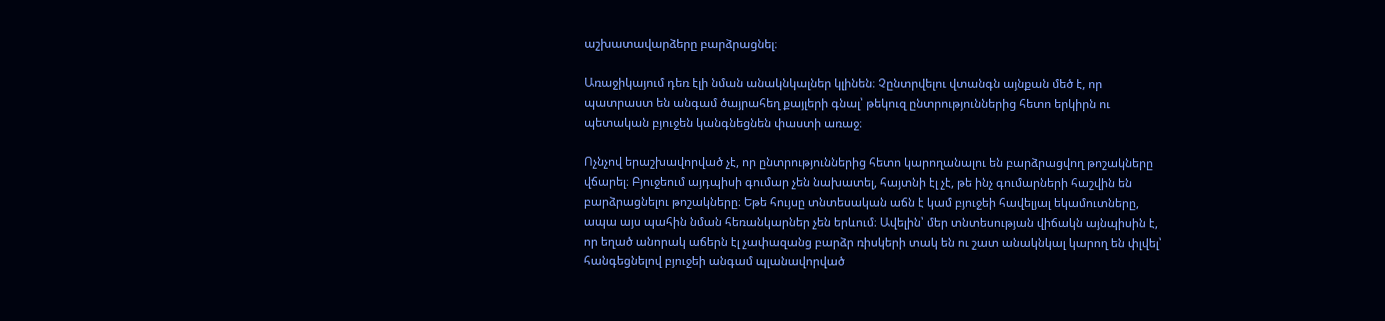աշխատավարձերը բարձրացնել։

Առաջիկայում դեռ էլի նման անակնկալներ կլինեն։ Չընտրվելու վտանգն այնքան մեծ է, որ պատրաստ են անգամ ծայրահեղ քայլերի գնալ՝ թեկուզ ընտրություններից հետո երկիրն ու պետական բյուջեն կանգնեցնեն փաստի առաջ։

Ոչնչով երաշխավորված չէ, որ ընտրություններից հետո կարողանալու են բարձրացվող թոշակները վճարել։ Բյուջեում այդպիսի գումար չեն նախատել, հայտնի էլ չէ, թե ինչ գումարների հաշվին են բարձրացնելու թոշակները։ Եթե հույսը տնտեսական աճն է կամ բյուջեի հավելյալ եկամուտները, ապա այս պահին նման հեռանկարներ չեն երևում։ Ավելին՝ մեր տնտեսության վիճակն այնպիսին է, որ եղած անորակ աճերն էլ չափազանց բարձր ռիսկերի տակ են ու շատ անակնկալ կարող են փլվել՝ հանգեցնելով բյուջեի անգամ պլանավորված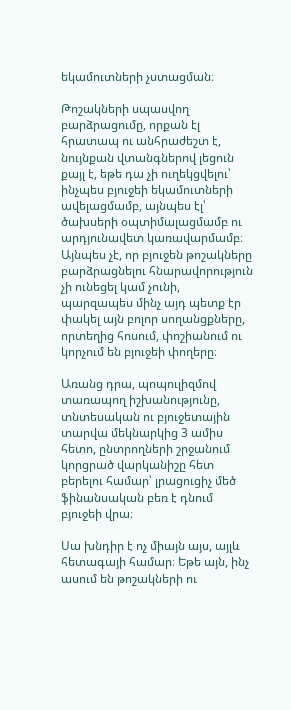եկամուտների չստացման։

Թոշակների սպասվող բարձրացումը, որքան էլ հրատապ ու անհրաժեշտ է, նույնքան վտանգներով լեցուն քայլ է, եթե դա չի ուղեկցվելու՝ ինչպես բյուջեի եկամուտների ավելացմամբ, այնպես էլ՝ ծախսերի օպտիմալացմամբ ու արդյունավետ կառավարմամբ։ Այնպես չէ, որ բյուջեն թոշակները բարձրացնելու հնարավորություն չի ունեցել կամ չունի, պարզապես մինչ այդ պետք էր փակել այն բոլոր սողանցքները, որտեղից հոսում, փոշիանում ու կորչում են բյուջեի փողերը։

Առանց դրա, պոպուլիզմով տառապող իշխանությունը, տնտեսական ու բյուջետային տարվա մեկնարկից 3 ամիս հետո, ընտրողների շրջանում կորցրած վարկանիշը հետ բերելու համար՝ լրացուցիչ մեծ ֆինանսական բեռ է դնում բյուջեի վրա։

Սա խնդիր է ոչ միայն այս, այլև հետագայի համար։ Եթե այն, ինչ ասում են թոշակների ու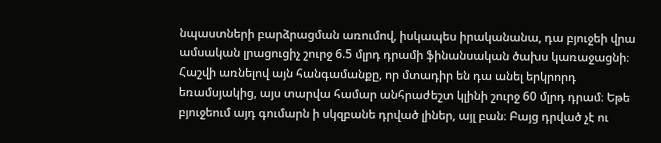նպաստների բարձրացման առումով, իսկապես իրականանա, դա բյուջեի վրա ամսական լրացուցիչ շուրջ 6.5 մլրդ դրամի ֆինանսական ծախս կառաջացնի։ Հաշվի առնելով այն հանգամանքը, որ մտադիր են դա անել երկրորդ եռամսյակից, այս տարվա համար անհրաժեշտ կլինի շուրջ 60 մլրդ դրամ։ Եթե բյուջեում այդ գումարն ի սկզբանե դրված լիներ, այլ բան։ Բայց դրված չէ ու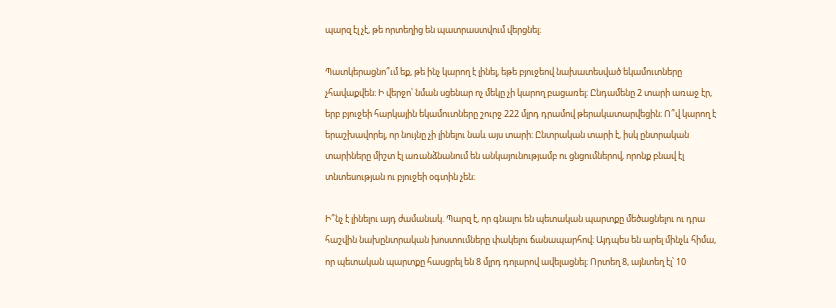պարզ էլ չէ, թե որտեղից են պատրաստվում վերցնել։

Պատկերացնո՞ւմ եք, թե ինչ կարող է լինել, եթե բյուջեով նախատեսված եկամուտները չհավաքվեն։ Ի վերջո՝ նման սցենար ոչ մեկը չի կարող բացառել։ Ընդամենը 2 տարի առաջ էր, երբ բյուջեի հարկային եկամուտները շուրջ 222 մլրդ դրամով թերակատարվեցին։ Ո՞վ կարող է երաշխավորել, որ նույնը չի լինելու նաև այս տարի։ Ընտրական տարի է, իսկ ընտրական տարիները միշտ էլ առանձնանում են անկայունությամբ ու ցնցումներով, որոնք բնավ էլ տնտեսության ու բյուջեի օգտին չեն։

Ի՞նչ է լինելու այդ ժամանակ. Պարզ է, որ գնալու են պետական պարտքը մեծացնելու ու դրա հաշվին նախընտրական խոստումները փակելու ճանապարհով։ Այդպես են արել մինչև հիմա, որ պետական պարտքը հասցրել են 8 մլրդ դոլարով ավելացնել։ Որտեղ 8, այնտեղ էլ՝ 10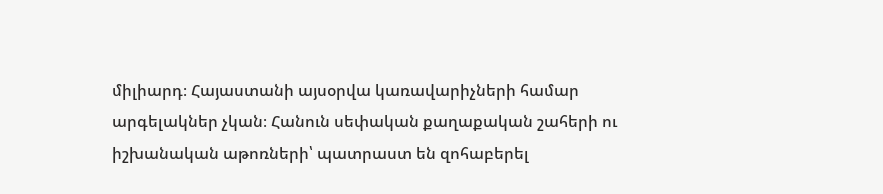միլիարդ։ Հայաստանի այսօրվա կառավարիչների համար արգելակներ չկան։ Հանուն սեփական քաղաքական շահերի ու իշխանական աթոռների՝ պատրաստ են զոհաբերել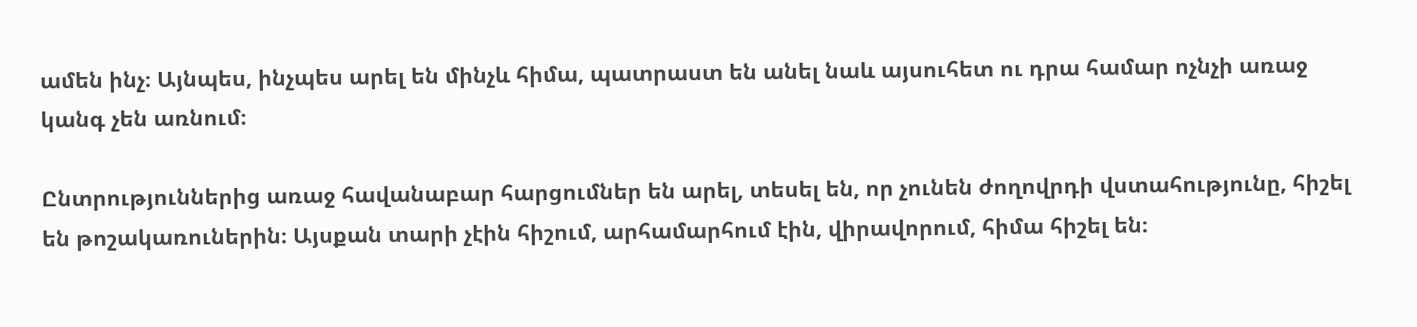ամեն ինչ։ Այնպես, ինչպես արել են մինչև հիմա, պատրաստ են անել նաև այսուհետ ու դրա համար ոչնչի առաջ կանգ չեն առնում։

Ընտրություններից առաջ հավանաբար հարցումներ են արել, տեսել են, որ չունեն ժողովրդի վստահությունը, հիշել են թոշակառուներին։ Այսքան տարի չէին հիշում, արհամարհում էին, վիրավորում, հիմա հիշել են։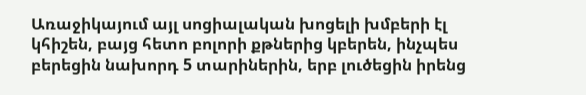Առաջիկայում այլ սոցիալական խոցելի խմբերի էլ կհիշեն, բայց հետո բոլորի քթներից կբերեն, ինչպես բերեցին նախորդ 5 տարիներին, երբ լուծեցին իրենց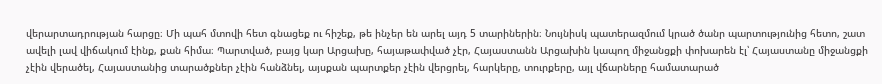վերարտադրության հարցը։ Մի պահ մտովի հետ գնացեք ու հիշեք, թե ինչեր են արել այդ 5 տարիներին։ Նույնիսկ պատերազմում կրած ծանր պարտությունից հետո, շատ ավելի լավ վիճակում էինք, քան հիմա։ Պարտված, բայց կար Արցախը, հայաթափված չէր, Հայաստանն Արցախին կապող միջանցքի փոխարեն էլ՝ Հայաստանը միջանցքի չէին վերածել, Հայաստանից տարածքներ չէին հանձնել, այսքան պարտքեր չէին վերցրել, հարկերը, տուրքերը, այլ վճարները համատարած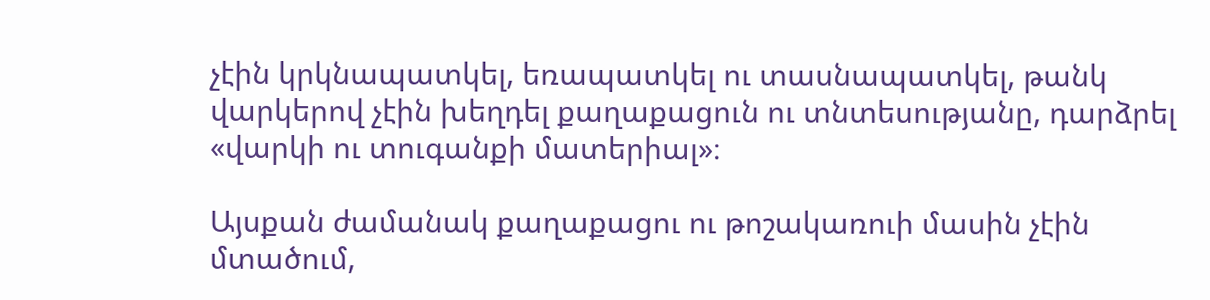չէին կրկնապատկել, եռապատկել ու տասնապատկել, թանկ վարկերով չէին խեղդել քաղաքացուն ու տնտեսությանը, դարձրել «վարկի ու տուգանքի մատերիալ»։

Այսքան ժամանակ քաղաքացու ու թոշակառուի մասին չէին մտածում,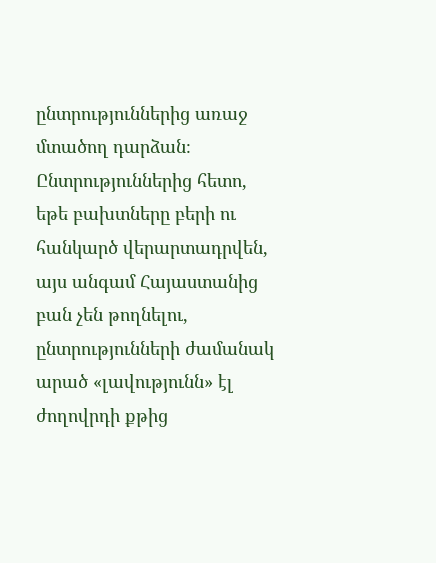ընտրություններից առաջ մտածող դարձան։ Ընտրություններից հետո, եթե բախտները բերի ու հանկարծ վերարտադրվեն, այս անգամ Հայաստանից բան չեն թողնելու, ընտրությունների ժամանակ արած «լավությունն» էլ ժողովրդի քթից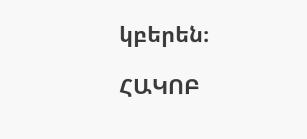կբերեն։

ՀԱԿՈԲ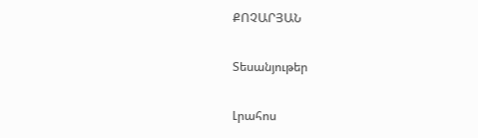ՔՈՉԱՐՅԱՆ

Տեսանյութեր

Լրահոս